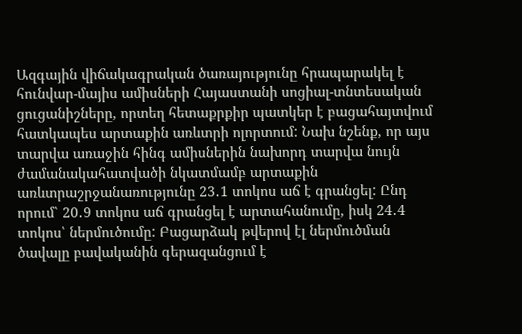Ազգային վիճակագրական ծառայությունը հրապարակել է հունվար-մայիս ամիսների Հայաստանի սոցիալ-տնտեսական ցուցանիշները, որտեղ հետաքրքիր պատկեր է բացահայտվում հատկապես արտաքին առևտրի ոլորտում: Նախ նշենք, որ այս տարվա առաջին հինգ ամիսներին նախորդ տարվա նույն ժամանակահատվածի նկատմամբ արտաքին առևտրաշրջանառությունը 23․1 տոկոս աճ է գրանցել: Ընդ որում՝ 20․9 տոկոս աճ գրանցել է արտահանումը, իսկ 24․4 տոկոս՝ ներմուծումը: Բացարձակ թվերով էլ ներմուծման ծավալը բավականին գերազանցում է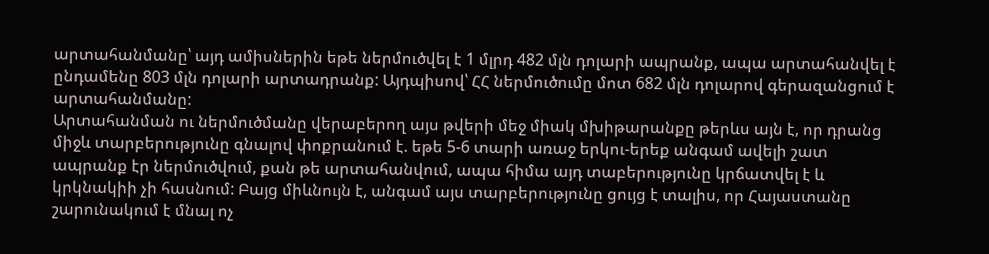արտահանմանը՝ այդ ամիսներին եթե ներմուծվել է 1 մլրդ 482 մլն դոլարի ապրանք, ապա արտահանվել է ընդամենը 803 մլն դոլարի արտադրանք: Այդպիսով՝ ՀՀ ներմուծումը մոտ 682 մլն դոլարով գերազանցում է արտահանմանը:
Արտահանման ու ներմուծմանը վերաբերող այս թվերի մեջ միակ մխիթարանքը թերևս այն է, որ դրանց միջև տարբերությունը գնալով փոքրանում է. եթե 5-6 տարի առաջ երկու-երեք անգամ ավելի շատ ապրանք էր ներմուծվում, քան թե արտահանվում, ապա հիմա այդ տաբերությունը կրճատվել է և կրկնակիի չի հասնում: Բայց միևնույն է, անգամ այս տարբերությունը ցույց է տալիս, որ Հայաստանը շարունակում է մնալ ոչ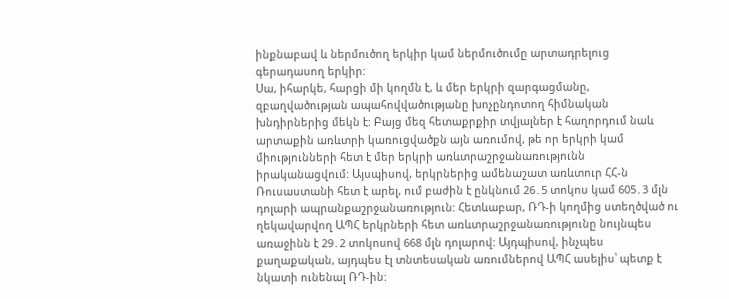ինքնաբավ և ներմուծող երկիր կամ ներմուծումը արտադրելուց գերադասող երկիր:
Սա, իհարկե, հարցի մի կողմն է, և մեր երկրի զարգացմանը, զբաղվածության ապահովվածությանը խոչընդոտող հիմնական խնդիրներից մեկն է: Բայց մեզ հետաքրքիր տվյալներ է հաղորդում նաև արտաքին առևտրի կառուցվածքն այն առումով, թե որ երկրի կամ միությունների հետ է մեր երկրի առևտրաշրջանառությունն իրականացվում: Այսպիսով, երկրներից ամենաշատ առևտուր ՀՀ-ն Ռուսաստանի հետ է արել, ում բաժին է ընկնում 26․5 տոկոս կամ 605․3 մլն դոլարի ապրանքաշրջանառություն: Հետևաբար, ՌԴ-ի կողմից ստեղծված ու ղեկավարվող ԱՊՀ երկրների հետ առևտրաշրջանառությունը նույնպես առաջինն է 29․2 տոկոսով 668 մլն դոլարով: Այդպիսով, ինչպես քաղաքական, այդպես էլ տնտեսական առումներով ԱՊՀ ասելիս՝ պետք է նկատի ունենալ ՌԴ-ին: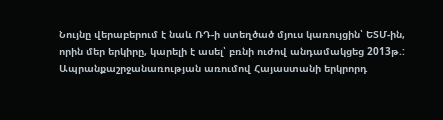Նույնը վերաբերում է նաև ՌԴ-ի ստեղծած մյուս կառույցին՝ ԵՏՄ-ին, որին մեր երկիրը, կարելի է ասել՝ բռնի ուժով անդամակցեց 2013թ.:
Ապրանքաշրջանառության առումով Հայաստանի երկրորդ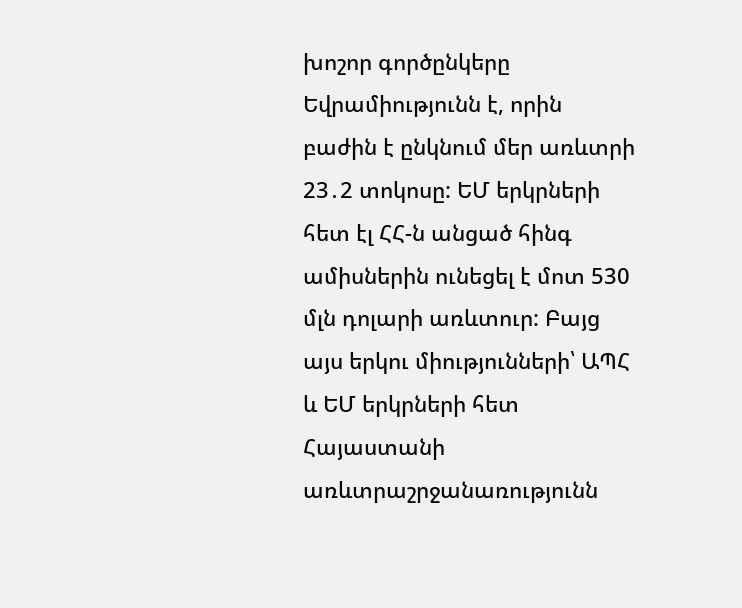խոշոր գործընկերը Եվրամիությունն է, որին բաժին է ընկնում մեր առևտրի 23․2 տոկոսը: ԵՄ երկրների հետ էլ ՀՀ-ն անցած հինգ ամիսներին ունեցել է մոտ 530 մլն դոլարի առևտուր: Բայց այս երկու միությունների՝ ԱՊՀ և ԵՄ երկրների հետ Հայաստանի առևտրաշրջանառությունն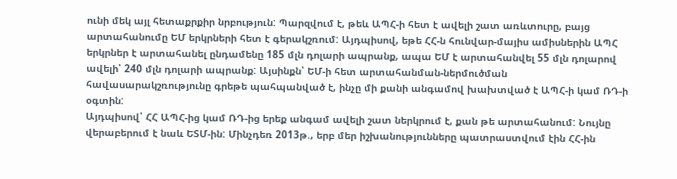ունի մեկ այլ հետաքրքիր նրբություն: Պարզվում է, թեև ԱՊՀ-ի հետ է ավելի շատ առևտուրը, բայց արտահանումը ԵՄ երկրների հետ է գերակշռում: Այդպիսով, եթե ՀՀ-ն հունվար-մայիս ամիսներին ԱՊՀ երկրներ է արտահանել ընդամենը 185 մլն դոլարի ապրանք, ապա ԵՄ է արտահանվել 55 մլն դոլարով ավելի՝ 240 մլն դոլարի ապրանք: Այսինքն՝ ԵՄ-ի հետ արտահանման-ներմուծման հավասարակշռությունը գրեթե պահպանված է, ինչը մի քանի անգամով խախտված է ԱՊՀ-ի կամ ՌԴ-ի օգտին:
Այդպիսով՝ ՀՀ ԱՊՀ-ից կամ ՌԴ-ից երեք անգամ ավելի շատ ներկրում է, քան թե արտահանում: Նույնը վերաբերում է նաև ԵՏՄ-ին: Մինչդեռ 2013թ., երբ մեր իշխանությունները պատրաստվում էին ՀՀ-ին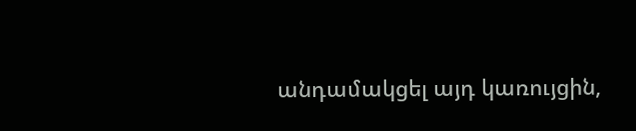անդամակցել այդ կառույցին,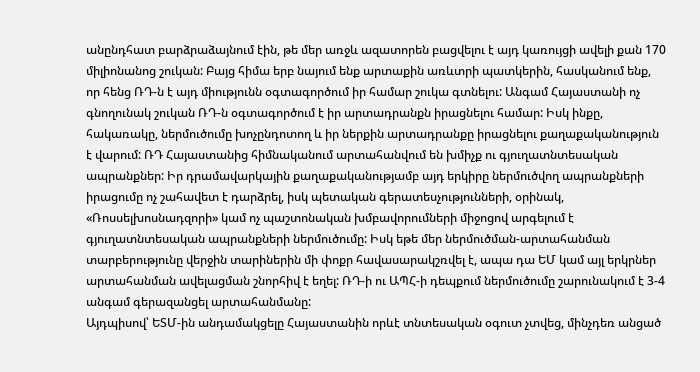անընդհատ բարձրաձայնում էին, թե մեր առջև ազատորեն բացվելու է այդ կառույցի ավելի քան 170 միլիոնանոց շուկան: Բայց հիմա երբ նայում ենք արտաքին առևտրի պատկերին, հասկանում ենք, որ հենց ՌԴ-ն է այդ միությունն օգտագործում իր համար շուկա գտնելու: Անգամ Հայաստանի ոչ գնողունակ շուկան ՌԴ-ն օգտագործում է իր արտադրանքն իրացնելու համար: Իսկ ինքը, հակառակը, ներմուծումը խոչընդոտող և իր ներքին արտադրանքը իրացնելու քաղաքականություն է վարում: ՌԴ Հայաստանից հիմնականում արտահանվում են խմիչք ու գյուղատնտեսական ապրանքներ: Իր դրամավարկային քաղաքականությամբ այդ երկիրը ներմուծվող ապրանքների իրացումը ոչ շահավետ է դարձրել, իսկ պետական գերատեսչությունների, օրինակ, «Ռոսսելխոսնադզորի» կամ ոչ պաշտոնական խմբավորումների միջոցով արգելում է գյուղատնտեսական ապրանքների ներմուծումը: Իսկ եթե մեր ներմուծման-արտահանման տարբերությունը վերջին տարիներին մի փոքր հավասարակշռվել է, ապա դա ԵՄ կամ այլ երկրներ արտահանման ավելացման շնորհիվ է եղել: ՌԴ-ի ու ԱՊՀ-ի դեպքում ներմուծումը շարունակում է 3-4 անգամ գերազանցել արտահանմանը:
Այդպիսով՝ ԵՏՄ-ին անդամակցելը Հայաստանին որևէ տնտեսական օգուտ չտվեց, մինչդեռ անցած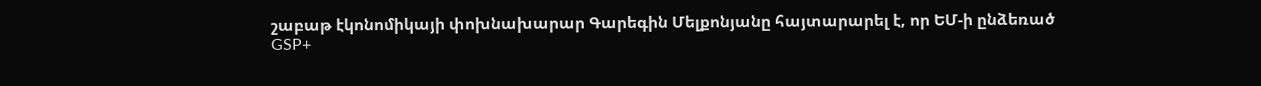շաբաթ էկոնոմիկայի փոխնախարար Գարեգին Մելքոնյանը հայտարարել է, որ ԵՄ-ի ընձեռած GSP+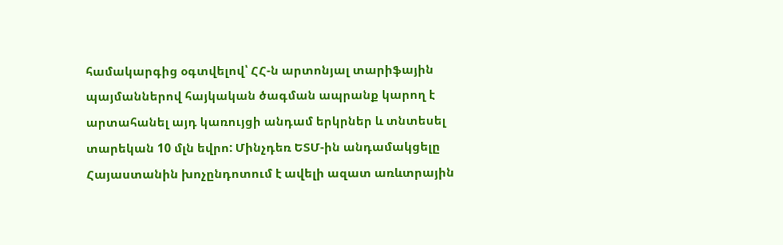համակարգից օգտվելով՝ ՀՀ-ն արտոնյալ տարիֆային պայմաններով հայկական ծագման ապրանք կարող է արտահանել այդ կառույցի անդամ երկրներ և տնտեսել տարեկան 10 մլն եվրո: Մինչդեռ ԵՏՄ-ին անդամակցելը Հայաստանին խոչընդոտում է ավելի ազատ առևտրային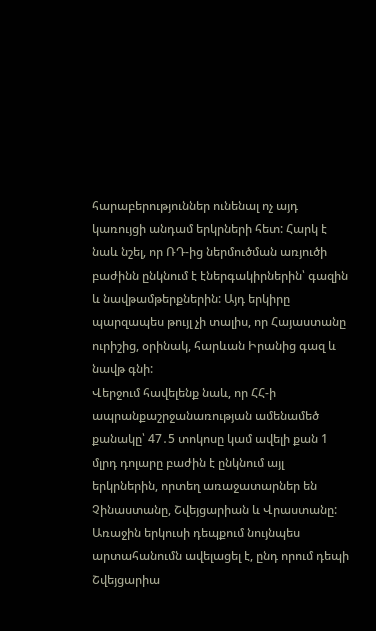հարաբերություններ ունենալ ոչ այդ կառույցի անդամ երկրների հետ: Հարկ է նաև նշել, որ ՌԴ-ից ներմուծման առյուծի բաժինն ընկնում է էներգակիրներին՝ գազին և նավթամթերքներին: Այդ երկիրը պարզապես թույլ չի տալիս, որ Հայաստանը ուրիշից, օրինակ, հարևան Իրանից գազ և նավթ գնի:
Վերջում հավելենք նաև, որ ՀՀ-ի ապրանքաշրջանառության ամենամեծ քանակը՝ 47․5 տոկոսը կամ ավելի քան 1 մլրդ դոլարը բաժին է ընկնում այլ երկրներին, որտեղ առաջատարներ են Չինաստանը, Շվեյցարիան և Վրաստանը: Առաջին երկուսի դեպքում նույնպես արտահանումն ավելացել է, ընդ որում դեպի Շվեյցարիա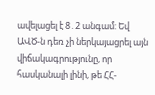ավելացել է 8․2 անգամ: Եվ ԱՎԾ-ն դեռ չի ներկայացրել այն վիճակագրությունը, որ հասկանալի լինի, թե ՀՀ-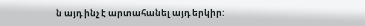ն այդ ինչ է արտահանել այդ երկիր: